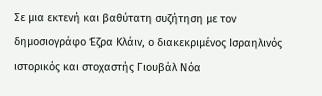Σε μια εκτενή και βαθύτατη συζήτηση με τον δημοσιογράφο Έζρα Κλάιν, ο διακεκριμένος Ισραηλινός ιστορικός και στοχαστής Γιουβάλ Νόα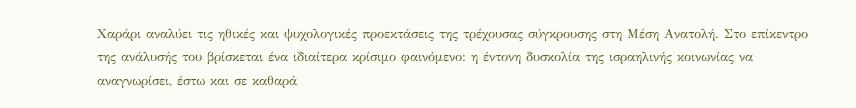Χαράρι αναλύει τις ηθικές και ψυχολογικές προεκτάσεις της τρέχουσας σύγκρουσης στη Μέση Ανατολή. Στο επίκεντρο της ανάλυσής του βρίσκεται ένα ιδιαίτερα κρίσιμο φαινόμενο: η έντονη δυσκολία της ισραηλινής κοινωνίας να αναγνωρίσει, έστω και σε καθαρά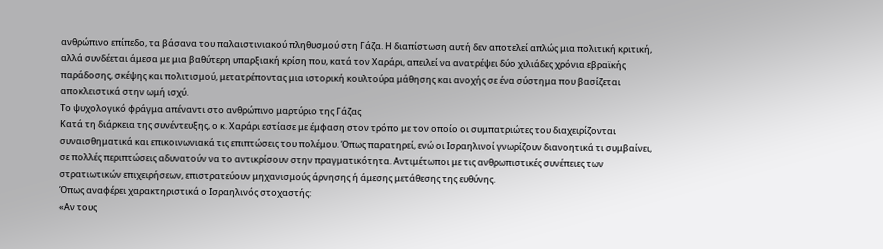ανθρώπινο επίπεδο, τα βάσανα του παλαιστινιακού πληθυσμού στη Γάζα. Η διαπίστωση αυτή δεν αποτελεί απλώς μια πολιτική κριτική, αλλά συνδέεται άμεσα με μια βαθύτερη υπαρξιακή κρίση που, κατά τον Χαράρι, απειλεί να ανατρέψει δύο χιλιάδες χρόνια εβραϊκής παράδοσης, σκέψης και πολιτισμού, μετατρέποντας μια ιστορική κουλτούρα μάθησης και ανοχής σε ένα σύστημα που βασίζεται αποκλειστικά στην ωμή ισχύ.
Το ψυχολογικό φράγμα απέναντι στο ανθρώπινο μαρτύριο της Γάζας
Κατά τη διάρκεια της συνέντευξης, ο κ. Χαράρι εστίασε με έμφαση στον τρόπο με τον οποίο οι συμπατριώτες του διαχειρίζονται συναισθηματικά και επικοινωνιακά τις επιπτώσεις του πολέμου. Όπως παρατηρεί, ενώ οι Ισραηλινοί γνωρίζουν διανοητικά τι συμβαίνει, σε πολλές περιπτώσεις αδυνατούν να το αντικρίσουν στην πραγματικότητα. Αντιμέτωποι με τις ανθρωπιστικές συνέπειες των στρατιωτικών επιχειρήσεων, επιστρατεύουν μηχανισμούς άρνησης ή άμεσης μετάθεσης της ευθύνης.
Όπως αναφέρει χαρακτηριστικά ο Ισραηλινός στοχαστής:
«Αν τους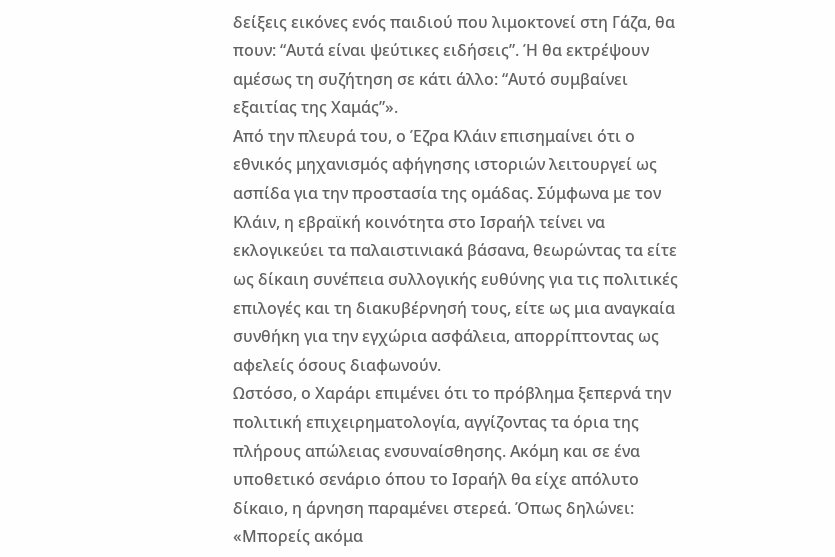δείξεις εικόνες ενός παιδιού που λιμοκτονεί στη Γάζα, θα πουν: “Αυτά είναι ψεύτικες ειδήσεις”. Ή θα εκτρέψουν αμέσως τη συζήτηση σε κάτι άλλο: “Αυτό συμβαίνει εξαιτίας της Χαμάς”».
Από την πλευρά του, ο Έζρα Κλάιν επισημαίνει ότι ο εθνικός μηχανισμός αφήγησης ιστοριών λειτουργεί ως ασπίδα για την προστασία της ομάδας. Σύμφωνα με τον Κλάιν, η εβραϊκή κοινότητα στο Ισραήλ τείνει να εκλογικεύει τα παλαιστινιακά βάσανα, θεωρώντας τα είτε ως δίκαιη συνέπεια συλλογικής ευθύνης για τις πολιτικές επιλογές και τη διακυβέρνησή τους, είτε ως μια αναγκαία συνθήκη για την εγχώρια ασφάλεια, απορρίπτοντας ως αφελείς όσους διαφωνούν.
Ωστόσο, ο Χαράρι επιμένει ότι το πρόβλημα ξεπερνά την πολιτική επιχειρηματολογία, αγγίζοντας τα όρια της πλήρους απώλειας ενσυναίσθησης. Ακόμη και σε ένα υποθετικό σενάριο όπου το Ισραήλ θα είχε απόλυτο δίκαιο, η άρνηση παραμένει στερεά. Όπως δηλώνει:
«Μπορείς ακόμα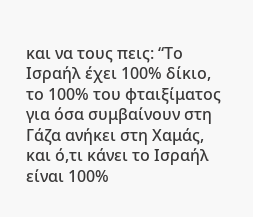και να τους πεις: “Το Ισραήλ έχει 100% δίκιο, το 100% του φταιξίματος για όσα συμβαίνουν στη Γάζα ανήκει στη Χαμάς, και ό,τι κάνει το Ισραήλ είναι 100%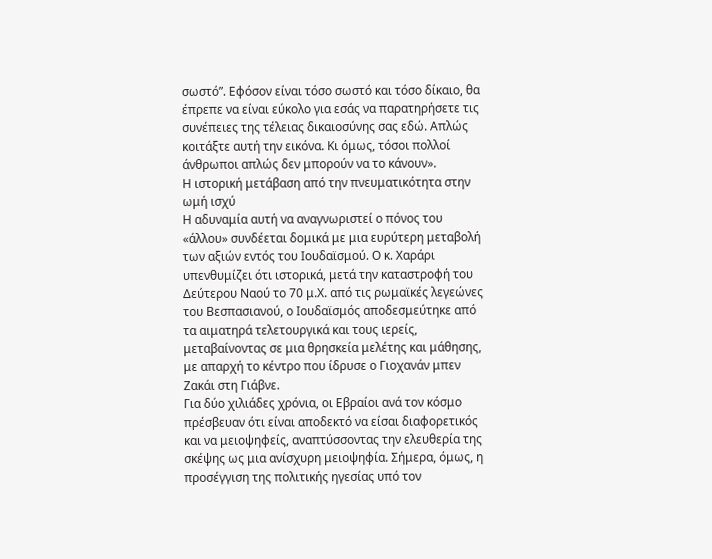σωστό”. Εφόσον είναι τόσο σωστό και τόσο δίκαιο, θα έπρεπε να είναι εύκολο για εσάς να παρατηρήσετε τις συνέπειες της τέλειας δικαιοσύνης σας εδώ. Απλώς κοιτάξτε αυτή την εικόνα. Κι όμως, τόσοι πολλοί άνθρωποι απλώς δεν μπορούν να το κάνουν».
Η ιστορική μετάβαση από την πνευματικότητα στην ωμή ισχύ
Η αδυναμία αυτή να αναγνωριστεί ο πόνος του «άλλου» συνδέεται δομικά με μια ευρύτερη μεταβολή των αξιών εντός του Ιουδαϊσμού. Ο κ. Χαράρι υπενθυμίζει ότι ιστορικά, μετά την καταστροφή του Δεύτερου Ναού το 70 μ.Χ. από τις ρωμαϊκές λεγεώνες του Βεσπασιανού, ο Ιουδαϊσμός αποδεσμεύτηκε από τα αιματηρά τελετουργικά και τους ιερείς, μεταβαίνοντας σε μια θρησκεία μελέτης και μάθησης, με απαρχή το κέντρο που ίδρυσε ο Γιοχανάν μπεν Ζακάι στη Γιάβνε.
Για δύο χιλιάδες χρόνια, οι Εβραίοι ανά τον κόσμο πρέσβευαν ότι είναι αποδεκτό να είσαι διαφορετικός και να μειοψηφείς, αναπτύσσοντας την ελευθερία της σκέψης ως μια ανίσχυρη μειοψηφία. Σήμερα, όμως, η προσέγγιση της πολιτικής ηγεσίας υπό τον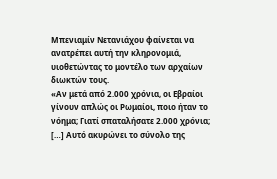Μπενιαμίν Νετανιάχου φαίνεται να ανατρέπει αυτή την κληρονομιά, υιοθετώντας το μοντέλο των αρχαίων διωκτών τους.
«Αν μετά από 2.000 χρόνια, οι Εβραίοι γίνουν απλώς οι Ρωμαίοι, ποιο ήταν το νόημα; Γιατί σπαταλήσατε 2.000 χρόνια; […] Αυτό ακυρώνει το σύνολο της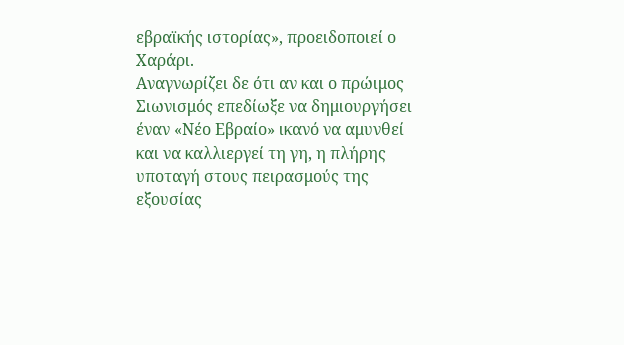εβραϊκής ιστορίας», προειδοποιεί ο Χαράρι.
Αναγνωρίζει δε ότι αν και ο πρώιμος Σιωνισμός επεδίωξε να δημιουργήσει έναν «Νέο Εβραίο» ικανό να αμυνθεί και να καλλιεργεί τη γη, η πλήρης υποταγή στους πειρασμούς της εξουσίας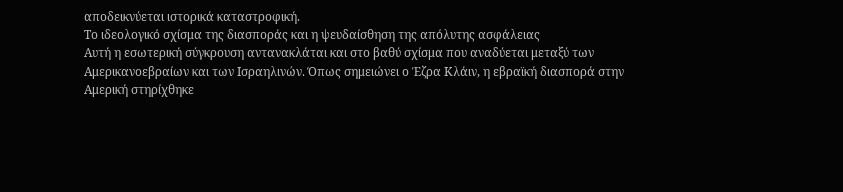αποδεικνύεται ιστορικά καταστροφική.
Το ιδεολογικό σχίσμα της διασποράς και η ψευδαίσθηση της απόλυτης ασφάλειας
Αυτή η εσωτερική σύγκρουση αντανακλάται και στο βαθύ σχίσμα που αναδύεται μεταξύ των Αμερικανοεβραίων και των Ισραηλινών. Όπως σημειώνει ο Έζρα Κλάιν, η εβραϊκή διασπορά στην Αμερική στηρίχθηκε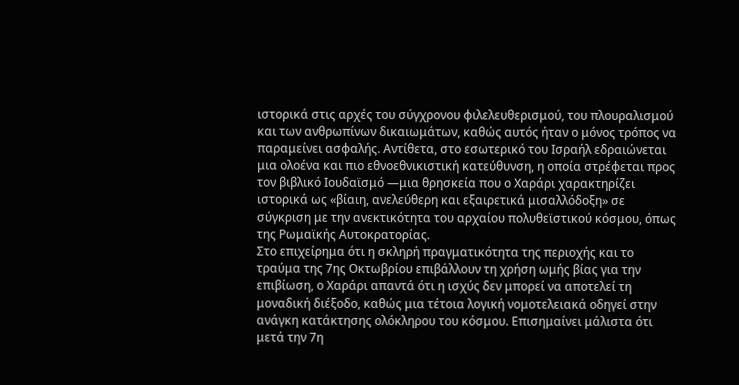ιστορικά στις αρχές του σύγχρονου φιλελευθερισμού, του πλουραλισμού και των ανθρωπίνων δικαιωμάτων, καθώς αυτός ήταν ο μόνος τρόπος να παραμείνει ασφαλής. Αντίθετα, στο εσωτερικό του Ισραήλ εδραιώνεται μια ολοένα και πιο εθνοεθνικιστική κατεύθυνση, η οποία στρέφεται προς τον βιβλικό Ιουδαϊσμό —μια θρησκεία που ο Χαράρι χαρακτηρίζει ιστορικά ως «βίαιη, ανελεύθερη και εξαιρετικά μισαλλόδοξη» σε σύγκριση με την ανεκτικότητα του αρχαίου πολυθεϊστικού κόσμου, όπως της Ρωμαϊκής Αυτοκρατορίας.
Στο επιχείρημα ότι η σκληρή πραγματικότητα της περιοχής και το τραύμα της 7ης Οκτωβρίου επιβάλλουν τη χρήση ωμής βίας για την επιβίωση, ο Χαράρι απαντά ότι η ισχύς δεν μπορεί να αποτελεί τη μοναδική διέξοδο, καθώς μια τέτοια λογική νομοτελειακά οδηγεί στην ανάγκη κατάκτησης ολόκληρου του κόσμου. Επισημαίνει μάλιστα ότι μετά την 7η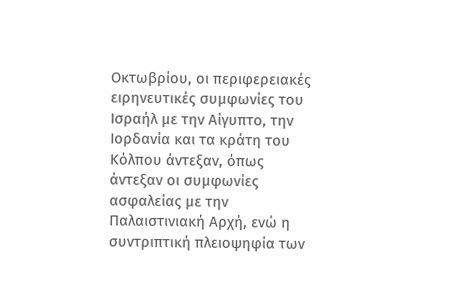Οκτωβρίου, οι περιφερειακές ειρηνευτικές συμφωνίες του Ισραήλ με την Αίγυπτο, την Ιορδανία και τα κράτη του Κόλπου άντεξαν, όπως άντεξαν οι συμφωνίες ασφαλείας με την Παλαιστινιακή Αρχή, ενώ η συντριπτική πλειοψηφία των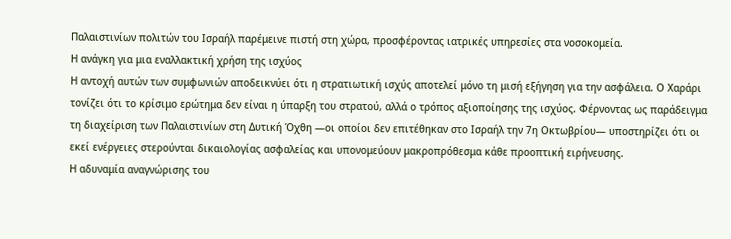Παλαιστινίων πολιτών του Ισραήλ παρέμεινε πιστή στη χώρα, προσφέροντας ιατρικές υπηρεσίες στα νοσοκομεία.
Η ανάγκη για μια εναλλακτική χρήση της ισχύος
Η αντοχή αυτών των συμφωνιών αποδεικνύει ότι η στρατιωτική ισχύς αποτελεί μόνο τη μισή εξήγηση για την ασφάλεια. Ο Χαράρι τονίζει ότι το κρίσιμο ερώτημα δεν είναι η ύπαρξη του στρατού, αλλά ο τρόπος αξιοποίησης της ισχύος. Φέρνοντας ως παράδειγμα τη διαχείριση των Παλαιστινίων στη Δυτική Όχθη —οι οποίοι δεν επιτέθηκαν στο Ισραήλ την 7η Οκτωβρίου— υποστηρίζει ότι οι εκεί ενέργειες στερούνται δικαιολογίας ασφαλείας και υπονομεύουν μακροπρόθεσμα κάθε προοπτική ειρήνευσης.
Η αδυναμία αναγνώρισης του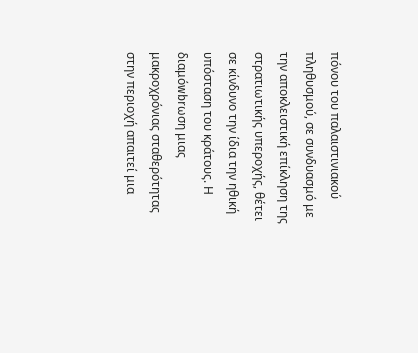πόνου του παλαιστινιακού πληθυσμού, σε συνδυασμό με την αποκλειστική επίκληση της στρατιωτικής υπεροχής, θέτει σε κίνδυνο την ίδια την ηθική υπόσταση του κράτους. Η διαμόwbrωση μιας μακροχρόνιας σταθερότητας στην περιοχή απαιτεί μια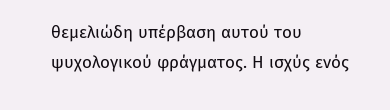θεμελιώδη υπέρβαση αυτού του ψυχολογικού φράγματος. Η ισχύς ενός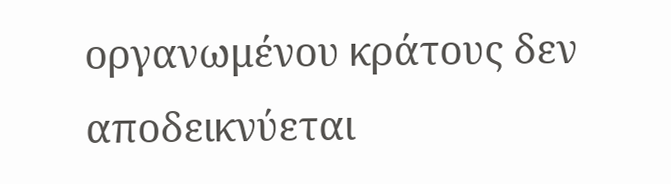οργανωμένου κράτους δεν αποδεικνύεται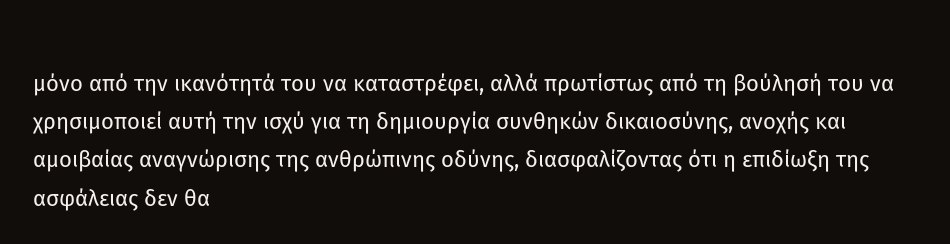μόνο από την ικανότητά του να καταστρέφει, αλλά πρωτίστως από τη βούλησή του να χρησιμοποιεί αυτή την ισχύ για τη δημιουργία συνθηκών δικαιοσύνης, ανοχής και αμοιβαίας αναγνώρισης της ανθρώπινης οδύνης, διασφαλίζοντας ότι η επιδίωξη της ασφάλειας δεν θα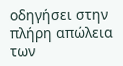οδηγήσει στην πλήρη απώλεια των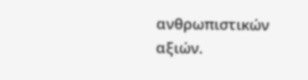ανθρωπιστικών αξιών.